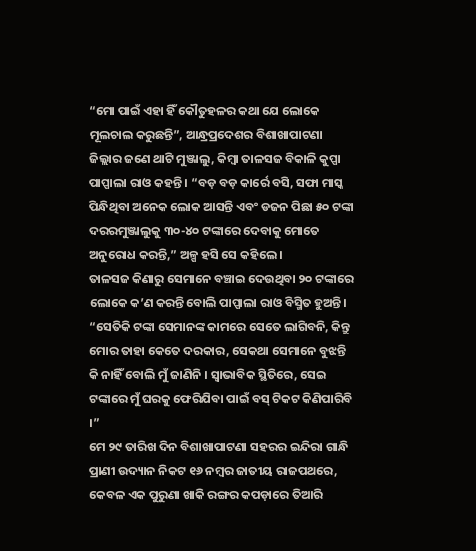“ମୋ ପାଇଁ ଏହା ହିଁ କୌତୁହଳର କଥା ଯେ ଲୋକେ ମୂଲଚାଲ କରୁଛନ୍ତି”, ଆନ୍ଧ୍ରପ୍ରଦେଶର ବିଶାଖାପାଟଣା ଜିଲ୍ଲାର ଜଣେ ଥାଟି ମୁଞ୍ଜାଲୁ, କିମ୍ବା ତାଳସଜ ବିକାଳି କୁପ୍ପା ପାପ୍ପାଲା ରାଓ କହନ୍ତି । “ବଡ଼ ବଡ଼ କାର୍ରେ ବସି, ସଫା ମାସ୍କ ପିନ୍ଧିଥିବା ଅନେକ ଲୋକ ଆସନ୍ତି ଏବଂ ଡଜନ ପିଛା ୫୦ ଟଙ୍କା ଦରରମୁଞ୍ଜାଲୁକୁ ୩୦-୪୦ ଟଙ୍କାରେ ଦେବାକୁ ମୋତେ ଅନୁରୋଧ କରନ୍ତି,” ଅଳ୍ପ ହସି ସେ କହିଲେ ।
ତାଳସଜ କିଣାରୁ ସେମାନେ ବଞ୍ଚାଇ ଦେଉଥିବା ୨୦ ଟଙ୍କାରେ ଲୋକେ କ’ଣ କରନ୍ତି ବୋଲି ପାପ୍ପାଲା ରାଓ ବିସ୍ମିତ ହୁଅନ୍ତି । “ସେତିକି ଟଙ୍କା ସେମାନଙ୍କ କାମରେ ସେତେ ଲାଗିବନି, କିନ୍ତୁ ମୋର ତାହା କେତେ ଦରକାର, ସେକଥା ସେମାନେ ବୁଝନ୍ତି କି ନାହିଁ ବୋଲି ମୁଁ ଜାଣିନି । ସ୍ଵାଭାବିକ ସ୍ଥିତିରେ, ସେଇ ଟଙ୍କାରେ ମୁଁ ଘରକୁ ଫେରିଯିବା ପାଇଁ ବସ୍ ଟିକଟ କିଣିପାରିବି ।”
ମେ ୨୯ ତାରିଖ ଦିନ ବିଶାଖାପାଟଣା ସହରର ଇନ୍ଦିରା ଗାନ୍ଧି ପ୍ରାଣୀ ଉଦ୍ୟାନ ନିକଟ ୧୬ ନମ୍ବର ଜାତୀୟ ରାଜପଥରେ, କେବଳ ଏକ ପୁରୁଣା ଖାକି ରଙ୍ଗର କପଡ଼ାରେ ତିଆରି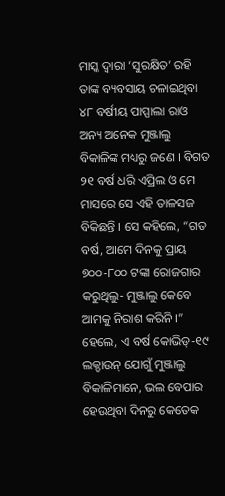ମାସ୍କ ଦ୍ଵାରା ‘ସୁରକ୍ଷିତ’ ରହି ତାଙ୍କ ବ୍ୟବସାୟ ଚଳାଇଥିବା ୪୮ ବର୍ଷୀୟ ପାପ୍ପାଲା ରାଓ ଅନ୍ୟ ଅନେକ ମୁଞ୍ଜାଲୁ ବିକାଳିଙ୍କ ମଧ୍ୟରୁ ଜଣେ । ବିଗତ ୨୧ ବର୍ଷ ଧରି ଏପ୍ରିଲ ଓ ମେ ମାସରେ ସେ ଏହି ତାଳସଜ ବିକିଛନ୍ତି । ସେ କହିଲେ, “ଗତ ବର୍ଷ, ଆମେ ଦିନକୁ ପ୍ରାୟ ୭୦୦-୮୦୦ ଟଙ୍କା ରୋଜଗାର କରୁଥିଲୁ- ମୁଞ୍ଜାଲୁ କେବେ ଆମକୁ ନିରାଶ କରିନି ।”
ହେଲେ, ଏ ବର୍ଷ କୋଭିଡ୍-୧୯ ଲକ୍ଡାଉନ୍ ଯୋଗୁଁ ମୁଞ୍ଜାଲୁ ବିକାଳିମାନେ, ଭଲ ବେପାର ହେଉଥିବା ଦିନରୁ କେତେକ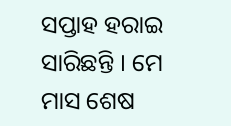ସପ୍ତାହ ହରାଇ ସାରିଛନ୍ତି । ମେ ମାସ ଶେଷ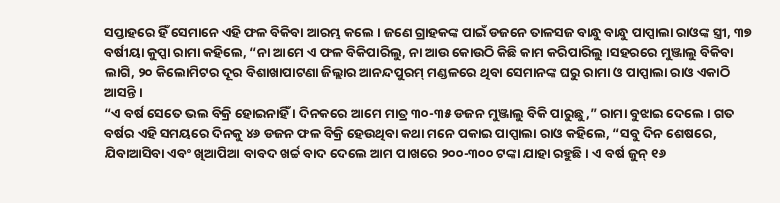ସପ୍ତାହରେ ହିଁ ସେମାନେ ଏହି ଫଳ ବିକିବା ଆରମ୍ଭ କଲେ । ଜଣେ ଗ୍ରାହକଙ୍କ ପାଇଁ ଡଜନେ ତାଳସଜ ବାନ୍ଧୁ ବାନ୍ଧୁ ପାପ୍ପାଲା ରାଓଙ୍କ ସ୍ତ୍ରୀ, ୩୭ ବର୍ଷୀୟା କୁପ୍ପା ରାମା କହିଲେ, “ନା ଆମେ ଏ ଫଳ ବିକିପାରିଲୁ, ନା ଆଉ କୋଉଠି କିଛି କାମ କରିପାରିଲୁ ।ସହରରେ ମୁଞ୍ଜାଲୁ ବିକିବା ଲାଗି, ୨୦ କିଲୋମିଟର ଦୂର ବିଶାଖାପାଟଣା ଜିଲ୍ଲାର ଆନନ୍ଦପୁରମ୍ ମଣ୍ଡଳରେ ଥିବା ସେମାନଙ୍କ ଘରୁ ରାମା ଓ ପାପ୍ପାଲା ରାଓ ଏକାଠି ଆସନ୍ତି ।
“ଏ ବର୍ଷ ସେତେ ଭଲ ବିକ୍ରି ହୋଇନାହିଁ । ଦିନକରେ ଆମେ ମାତ୍ର ୩୦-୩୫ ଡଜନ ମୁଞ୍ଜାଲୁ ବିକି ପାରୁଛୁ,” ରାମା ବୁଝାଇ ଦେଲେ । ଗତ ବର୍ଷର ଏହି ସମୟରେ ଦିନକୁ ୪୬ ଡଜନ ଫଳ ବିକ୍ରି ହେଉଥିବା କଥା ମନେ ପକାଇ ପାପ୍ପାଲା ରାଓ କହିଲେ, “ସବୁ ଦିନ ଶେଷରେ, ଯିବାଆସିବା ଏବଂ ଖିଆପିଆ ବାବଦ ଖର୍ଚ୍ଚ ବାଦ ଦେଲେ ଆମ ପାଖରେ ୨୦୦-୩୦୦ ଟଙ୍କା ଯାହା ରହୁଛି । ଏ ବର୍ଷ ଜୁନ୍ ୧୬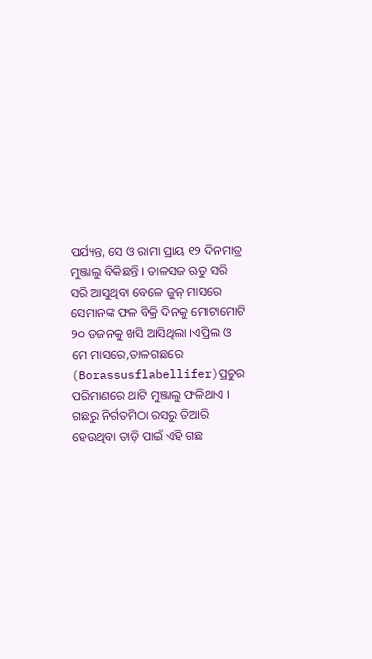ପର୍ଯ୍ୟନ୍ତ, ସେ ଓ ରାମା ପ୍ରାୟ ୧୨ ଦିନମାତ୍ର ମୁଞ୍ଜାଲୁ ବିକିଛନ୍ତି । ତାଳସଜ ଋତୁ ସରି ସରି ଆସୁଥିବା ବେଳେ ଜୁନ୍ ମାସରେ ସେମାନଙ୍କ ଫଳ ବିକ୍ରି ଦିନକୁ ମୋଟାମୋଟି ୨୦ ଡଜନକୁ ଖସି ଆସିଥିଲା ।ଏପ୍ରିଲ ଓ ମେ ମାସରେ,ତାଳଗଛରେ (Borassusflabellifer)ପ୍ରଚୁର ପରିମାଣରେ ଥାଟି ମୁଞ୍ଜାଲୁ ଫଳିଥାଏ । ଗଛରୁ ନିର୍ଗତମିଠା ରସରୁ ତିଆରି ହେଉଥିବା ତାଡ଼ି ପାଇଁ ଏହି ଗଛ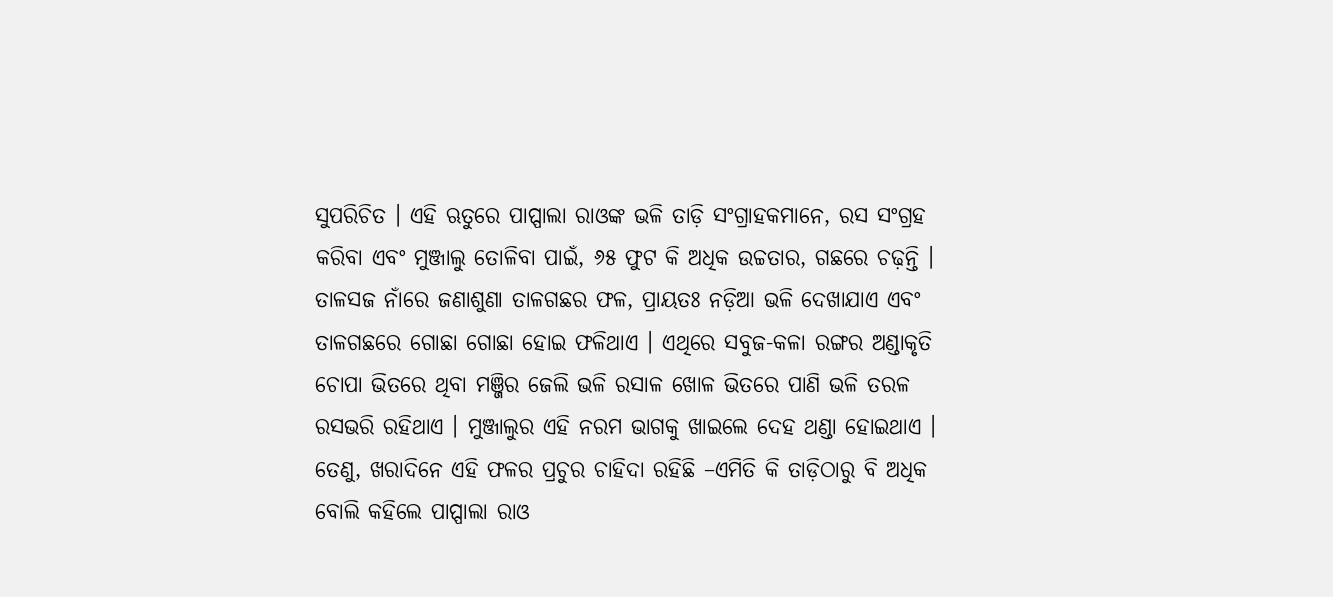ସୁପରିଚିତ । ଏହି ଋତୁରେ ପାପ୍ପାଲା ରାଓଙ୍କ ଭଳି ତାଡ଼ି ସଂଗ୍ରାହକମାନେ, ରସ ସଂଗ୍ରହ କରିବା ଏବଂ ମୁଞ୍ଜାଲୁ ତୋଳିବା ପାଇଁ, ୬୫ ଫୁଟ କି ଅଧିକ ଉଚ୍ଚତାର, ଗଛରେ ଚଢ଼ନ୍ତି ।
ତାଳସଜ ନାଁରେ ଜଣାଶୁଣା ତାଳଗଛର ଫଳ, ପ୍ରାୟତଃ ନଡ଼ିଆ ଭଳି ଦେଖାଯାଏ ଏବଂ ତାଳଗଛରେ ଗୋଛା ଗୋଛା ହୋଇ ଫଳିଥାଏ । ଏଥିରେ ସବୁଜ-କଳା ରଙ୍ଗର ଅଣ୍ଡାକୃତି ଚୋପା ଭିତରେ ଥିବା ମଞ୍ଜିର ଜେଲି ଭଳି ରସାଳ ଖୋଳ ଭିତରେ ପାଣି ଭଳି ତରଳ ରସଭରି ରହିଥାଏ । ମୁଞ୍ଜାଲୁର ଏହି ନରମ ଭାଗକୁ ଖାଇଲେ ଦେହ ଥଣ୍ଡା ହୋଇଥାଏ । ତେଣୁ, ଖରାଦିନେ ଏହି ଫଳର ପ୍ରଚୁର ଚାହିଦା ରହିଛି –ଏମିତି କି ତାଡ଼ିଠାରୁ ବି ଅଧିକ ବୋଲି କହିଲେ ପାପ୍ପାଲା ରାଓ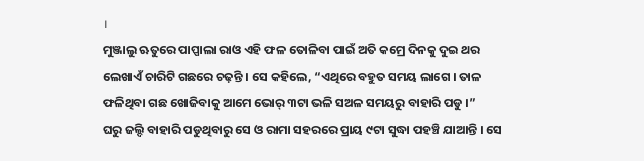।
ମୁଞ୍ଜାଲୁ ଋତୁରେ ପାପ୍ପାଲା ରାଓ ଏହି ଫଳ ତୋଳିବା ପାଇଁ ଅତି କମ୍ରେ ଦିନକୁ ଦୁଇ ଥର ଲେଖାଏଁ ଚାରିଟି ଗଛରେ ଚଢ଼ନ୍ତି । ସେ କହିଲେ, “ଏଥିରେ ବହୁତ ସମୟ ଲାଗେ । ତାଳ ଫଳିଥିବା ଗଛ ଖୋଜିବାକୁ ଆମେ ଭୋର୍ ୩ଟା ଭଳି ସଅଳ ସମୟରୁ ବାହାରି ପଡୁ ।”
ଘରୁ ଜଲ୍ଦି ବାହାରି ପଡୁଥିବାରୁ ସେ ଓ ରାମା ସହରରେ ପ୍ରାୟ ୯ଟା ସୁଦ୍ଧା ପହଞ୍ଚି ଯାଆନ୍ତି । ସେ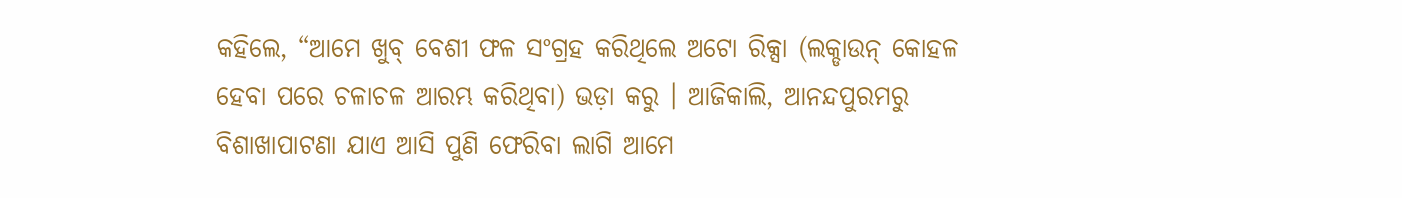କହିଲେ, “ଆମେ ଖୁବ୍ ବେଶୀ ଫଳ ସଂଗ୍ରହ କରିଥିଲେ ଅଟୋ ରିକ୍ସା (ଲକ୍ଡାଉନ୍ କୋହଳ ହେବା ପରେ ଚଳାଚଳ ଆରମ୍ଭ କରିଥିବା) ଭଡ଼ା କରୁ । ଆଜିକାଲି, ଆନନ୍ଦପୁରମରୁ ବିଶାଖାପାଟଣା ଯାଏ ଆସି ପୁଣି ଫେରିବା ଲାଗି ଆମେ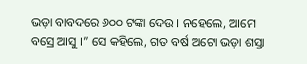ଭଡ଼ା ବାବଦରେ ୬୦୦ ଟଙ୍କା ଦେଉ । ନହେଲେ, ଆମେ ବସ୍ରେ ଆସୁ ।” ସେ କହିଲେ, ଗତ ବର୍ଷ ଅଟୋ ଭଡ଼ା ଶସ୍ତା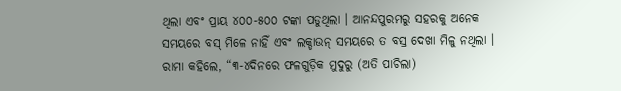ଥିଲା ଏବଂ ପ୍ରାୟ ୪୦୦-୫୦୦ ଟଙ୍କା ପଡୁଥିଲା । ଆନନ୍ଦପୁରମରୁ ସହରକୁ ଅନେକ ସମୟରେ ବସ୍ ମିଳେ ନାହିଁ ଏବଂ ଲକ୍ଡାଉନ୍ ସମୟରେ ତ ବସ୍ର ଦେଖା ମିଳୁ ନଥିଲା ।
ରାମା କହିଲେ, “୩-୪ଦିନରେ ଫଳଗୁଡ଼ିକ ମୁଦୁରୁ (ଅତି ପାଚିଲା)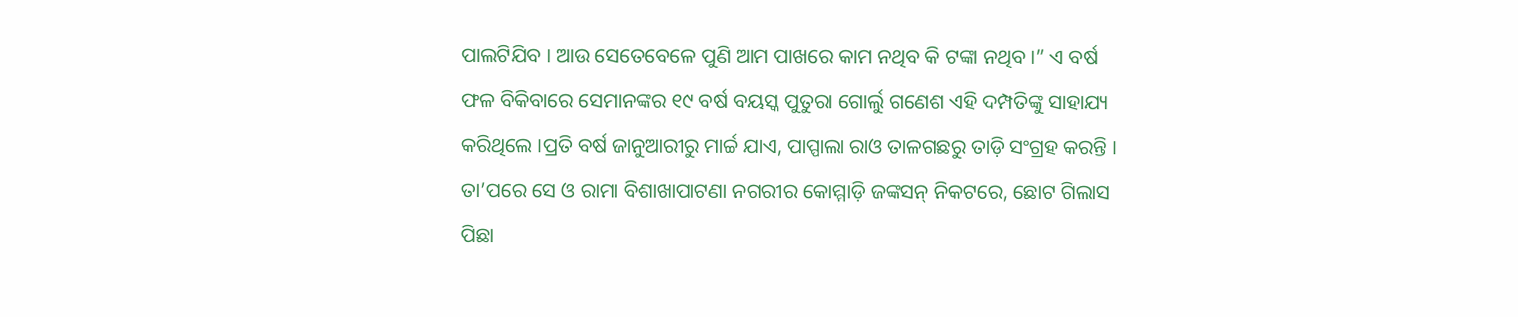ପାଲଟିଯିବ । ଆଉ ସେତେବେଳେ ପୁଣି ଆମ ପାଖରେ କାମ ନଥିବ କି ଟଙ୍କା ନଥିବ ।” ଏ ବର୍ଷ ଫଳ ବିକିବାରେ ସେମାନଙ୍କର ୧୯ ବର୍ଷ ବୟସ୍କ ପୁତୁରା ଗୋର୍ଲୁ ଗଣେଶ ଏହି ଦମ୍ପତିଙ୍କୁ ସାହାଯ୍ୟ କରିଥିଲେ ।ପ୍ରତି ବର୍ଷ ଜାନୁଆରୀରୁ ମାର୍ଚ୍ଚ ଯାଏ, ପାପ୍ପାଲା ରାଓ ତାଳଗଛରୁ ତାଡ଼ି ସଂଗ୍ରହ କରନ୍ତି । ତା’ପରେ ସେ ଓ ରାମା ବିଶାଖାପାଟଣା ନଗରୀର କୋମ୍ମାଡ଼ି ଜଙ୍କସନ୍ ନିକଟରେ, ଛୋଟ ଗିଲାସ ପିଛା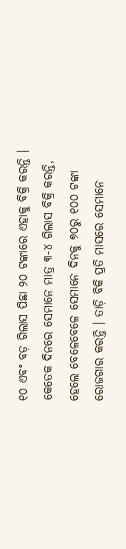୧୦ ଏବଂ ବଡ଼ ଗିଲାସ ପିଛା ୨୦ ଟଙ୍କାରେ ଏହାକୁ ବିକ୍ରି କରନ୍ତି । କେତେକ ଦିନରେ ସେମାନେ ମାତ୍ର ୩-୪ ଗିଲାସ ବିକ୍ରି କରନ୍ତି, ହେଲେ ବେଳେବେଳେ ସେମାନେ ଦିନକୁ ୭୦ରୁ ୧୦୦ ଟଙ୍କା ରୋଜଗାର କରନ୍ତି । ତାଡ଼ି ବିକି ପ୍ରତି ମାସରେ ସେମାନେ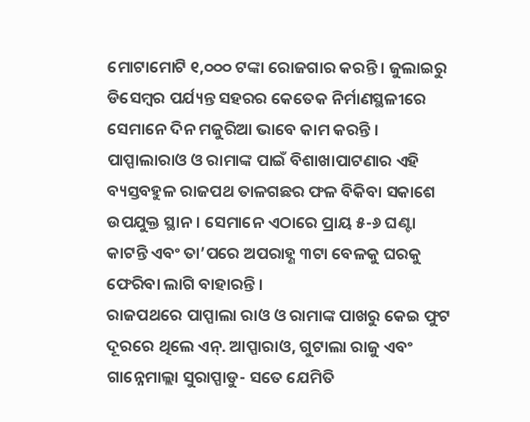ମୋଟାମୋଟି ୧,୦୦୦ ଟଙ୍କା ରୋଜଗାର କରନ୍ତି । ଜୁଲାଇରୁ ଡିସେମ୍ବର ପର୍ଯ୍ୟନ୍ତ ସହରର କେତେକ ନିର୍ମାଣସ୍ଥଳୀରେ ସେମାନେ ଦିନ ମଜୁରିଆ ଭାବେ କାମ କରନ୍ତି ।
ପାପ୍ପାଲାରାଓ ଓ ରାମାଙ୍କ ପାଇଁ ବିଶାଖାପାଟଣାର ଏହି ବ୍ୟସ୍ତବହୁଳ ରାଜପଥ ତାଳଗଛର ଫଳ ବିକିବା ସକାଶେ ଉପଯୁକ୍ତ ସ୍ଥାନ । ସେମାନେ ଏଠାରେ ପ୍ରାୟ ୫-୬ ଘଣ୍ଟା କାଟନ୍ତି ଏବଂ ତା’ପରେ ଅପରାହ୍ଣ ୩ଟା ବେଳକୁ ଘରକୁ ଫେରିବା ଲାଗି ବାହାରନ୍ତି ।
ରାଜପଥରେ ପାପ୍ପାଲା ରାଓ ଓ ରାମାଙ୍କ ପାଖରୁ କେଇ ଫୁଟ ଦୂରରେ ଥିଲେ ଏନ୍. ଆପ୍ପାରାଓ, ଗୁଟାଲା ରାଜୁ ଏବଂ ଗାନ୍ନେମାଲ୍ଲା ସୁରାପ୍ପାଡୁ- ସତେ ଯେମିତି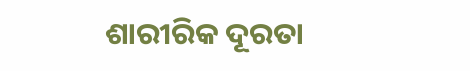ଶାରୀରିକ ଦୂରତା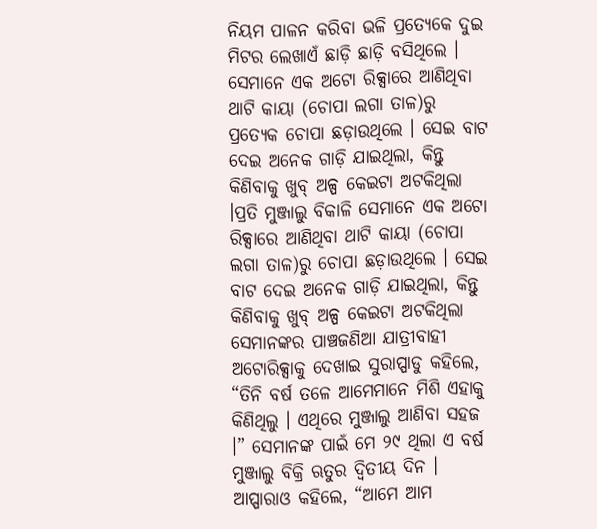ନିୟମ ପାଳନ କରିବା ଭଳି ପ୍ରତ୍ୟେକେ ଦୁଇ ମିଟର ଲେଖାଏଁ ଛାଡ଼ି ଛାଡ଼ି ବସିଥିଲେ । ସେମାନେ ଏକ ଅଟୋ ରିକ୍ସାରେ ଆଣିଥିବା ଥାଟି କାୟା (ଚୋପା ଲଗା ତାଳ)ରୁ ପ୍ରତ୍ୟେକ ଚୋପା ଛଡ଼ାଉଥିଲେ । ସେଇ ବାଟ ଦେଇ ଅନେକ ଗାଡ଼ି ଯାଇଥିଲା, କିନ୍ତୁ କିଣିବାକୁ ଖୁବ୍ ଅଳ୍ପ କେଇଟା ଅଟକିଥିଲା ।ପ୍ରତି ମୁଞ୍ଜାଲୁ ବିକାଳି ସେମାନେ ଏକ ଅଟୋ ରିକ୍ସାରେ ଆଣିଥିବା ଥାଟି କାୟା (ଚୋପା ଲଗା ତାଳ)ରୁ ଚୋପା ଛଡ଼ାଉଥିଲେ । ସେଇ ବାଟ ଦେଇ ଅନେକ ଗାଡ଼ି ଯାଇଥିଲା, କିନ୍ତୁ କିଣିବାକୁ ଖୁବ୍ ଅଳ୍ପ କେଇଟା ଅଟକିଥିଲା
ସେମାନଙ୍କର ପାଞ୍ଚଜଣିଆ ଯାତ୍ରୀବାହୀ ଅଟୋରିକ୍ସାକୁ ଦେଖାଇ ସୁରାପ୍ପାଡୁ କହିଲେ, “ତିନି ବର୍ଷ ତଳେ ଆମେମାନେ ମିଶି ଏହାକୁ କିଣିଥିଲୁ । ଏଥିରେ ମୁଞ୍ଜାଲୁ ଆଣିବା ସହଜ ।” ସେମାନଙ୍କ ପାଇଁ ମେ ୨୯ ଥିଲା ଏ ବର୍ଷ ମୁଞ୍ଜାଲୁ ବିକ୍ରି ଋତୁର ଦ୍ଵିତୀୟ ଦିନ । ଆପ୍ପାରାଓ କହିଲେ, “ଆମେ ଆମ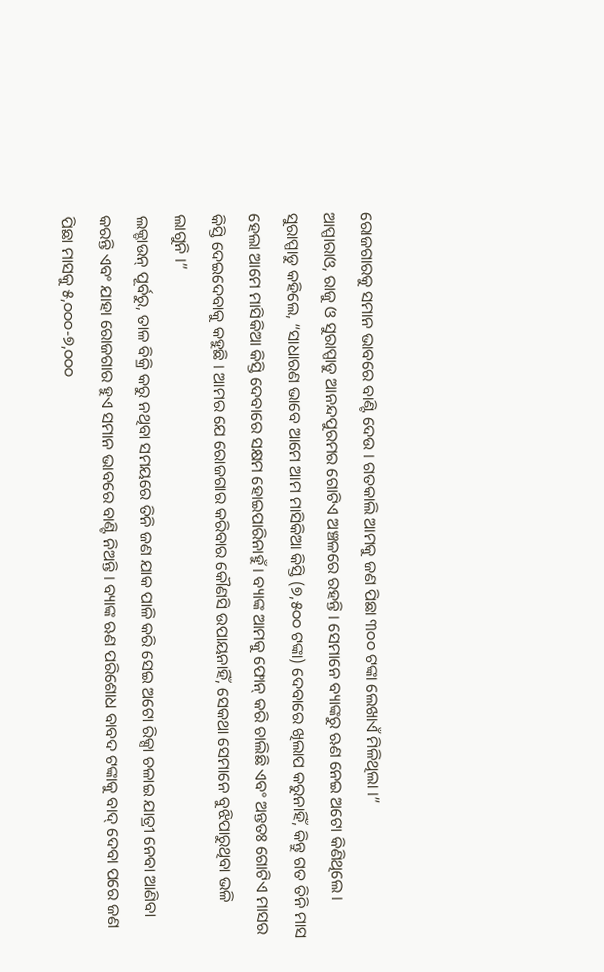ରୋଜଗାରକୁ ସମାନ ଭାବରେ ବାଣ୍ଟି ଦେଉ । ଗତକାଲି ଆମକୁ ଜଣ ପିଛା ୩୦୦ ଟଙ୍କା ଲେଖାଏଁ ମିଳିଥିଲା ।”
ଆପ୍ପାରାଓ, ରାଜୁ ଓ ସୁରାପ୍ପାଡୁ ଆନନ୍ଦପୁରମର ଗୋଟିଏ ଅଞ୍ଚଳରେ ରହନ୍ତି । ସେମାନେ ବ୍ୟାଙ୍କରୁ ଋଣ ନେଇ ଅଟୋ କିଣିଥିଲେ । ସୁରାପ୍ପାଡୁ କହିଲେ, “ସାଧାରଣ ଭାବେ ଆମେ ଆମ ମାସିକିଆ କିସ୍ତି (୭,୫୦୦ ଟଙ୍କା) ଦେବାରେ ଖିଲାପ କରୁନାହିଁ, କିନ୍ତୁ ଗତ ତିନି ମାସ ହେଲା ଆମେ ମାସିକିଆ କିସ୍ତି ଦେବାରେ ସକ୍ଷମ ହୋଇପାରିନାହୁଁ । ବ୍ୟାଙ୍କ ଆମକୁ ଫୋନ୍ କରି ଚାଲିଛି ଏବଂ ଅନ୍ତତଃ ଗୋଟିଏ ମାସର କିସ୍ତି ଦେଇଦେବାକୁ କହୁଛି । ଆମର ଯେ ରୋଜଗାର କରିବାର କୌଣସି ଉପାୟନାହିଁ, ସେକଥା ସେମାନେ ବୁଝିପାରୁଥିବା ଭଳି ଲାଗୁନି ।”
ଲକ୍ଡାଉନ୍ ପୂର୍ବରୁ, ତାଳ ବିକ୍ରି କରୁ ନଥିବା ସମୟରେ ତିନି ଜଣ ଯାକ ପାଳି କରି ସେଇ ଅଟୋ ରିକ୍ସା ଚଳାଇ ଯାତ୍ରୀ ନେବା ଆଣିବା କରନ୍ତି ଏବଂ ଯାହା ରୋଜଗାର ହୁଏ ସମାନ ଭାବରେ ବାଣ୍ଟି ନିଅନ୍ତି । ବ୍ୟାଙ୍କ ଋଣ ପରିଶୋଧ ବାବଦ ଟଙ୍କାକୁ ବାଦ୍ ଦେବା ପରେ ଜଣ ପିଛା ମାସକୁ ୫,୦୦୦-୭,୦୦୦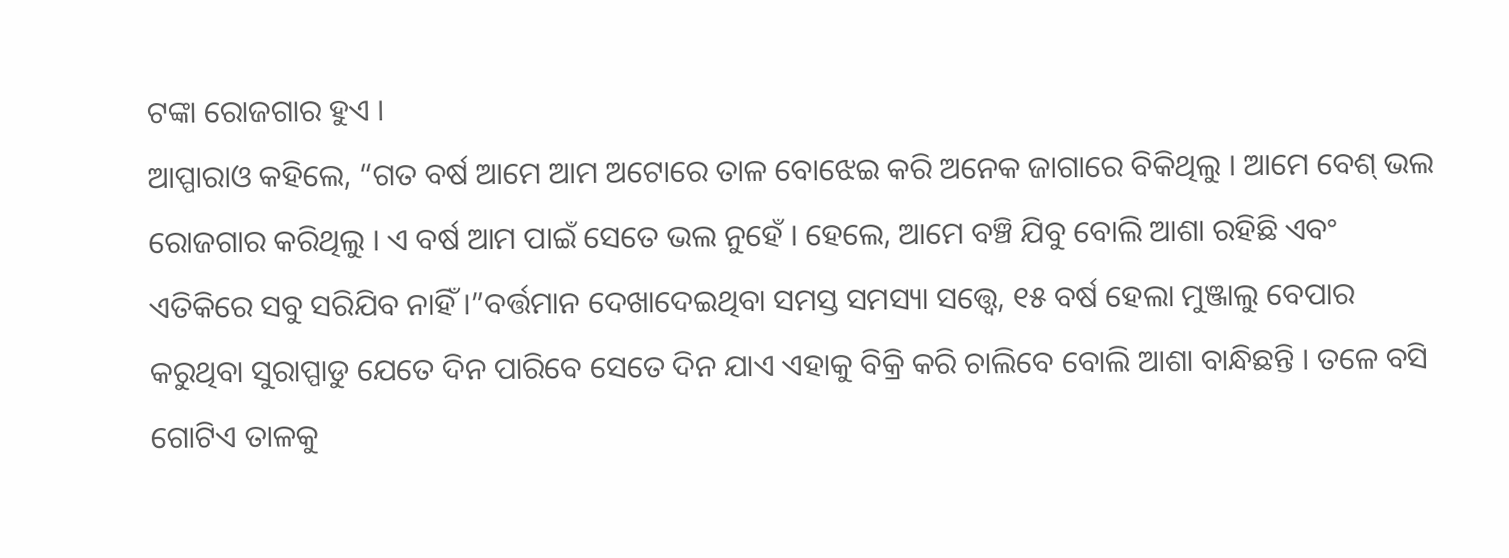ଟଙ୍କା ରୋଜଗାର ହୁଏ ।
ଆପ୍ପାରାଓ କହିଲେ, “ଗତ ବର୍ଷ ଆମେ ଆମ ଅଟୋରେ ତାଳ ବୋଝେଇ କରି ଅନେକ ଜାଗାରେ ବିକିଥିଲୁ । ଆମେ ବେଶ୍ ଭଲ ରୋଜଗାର କରିଥିଲୁ । ଏ ବର୍ଷ ଆମ ପାଇଁ ସେତେ ଭଲ ନୁହେଁ । ହେଲେ, ଆମେ ବଞ୍ଚି ଯିବୁ ବୋଲି ଆଶା ରହିଛି ଏବଂ ଏତିକିରେ ସବୁ ସରିଯିବ ନାହିଁ ।”ବର୍ତ୍ତମାନ ଦେଖାଦେଇଥିବା ସମସ୍ତ ସମସ୍ୟା ସତ୍ତ୍ଵେ, ୧୫ ବର୍ଷ ହେଲା ମୁଞ୍ଜାଲୁ ବେପାର କରୁଥିବା ସୁରାପ୍ପାଡୁ ଯେତେ ଦିନ ପାରିବେ ସେତେ ଦିନ ଯାଏ ଏହାକୁ ବିକ୍ରି କରି ଚାଲିବେ ବୋଲି ଆଶା ବାନ୍ଧିଛନ୍ତି । ତଳେ ବସି ଗୋଟିଏ ତାଳକୁ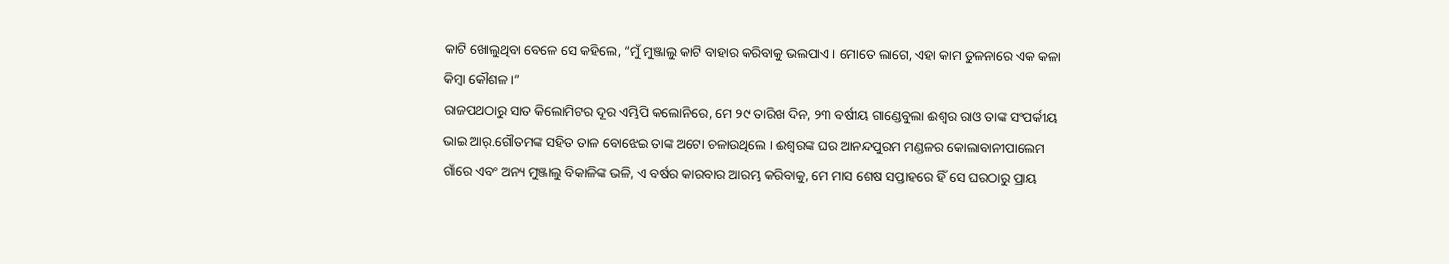କାଟି ଖୋଲୁଥିବା ବେଳେ ସେ କହିଲେ, “ମୁଁ ମୁଞ୍ଜାଲୁ କାଟି ବାହାର କରିବାକୁ ଭଲପାଏ । ମୋତେ ଲାଗେ, ଏହା କାମ ତୁଳନାରେ ଏକ କଳା କିମ୍ବା କୌଶଳ।”
ରାଜପଥଠାରୁ ସାତ କିଲୋମିଟର ଦୂର ଏମ୍ଭିପି କଲୋନିରେ, ମେ ୨୯ ତାରିଖ ଦିନ, ୨୩ ବର୍ଷୀୟ ଗାଣ୍ଡେବୁଲା ଈଶ୍ଵର ରାଓ ତାଙ୍କ ସଂପର୍କୀୟ ଭାଇ ଆର୍.ଗୌତମଙ୍କ ସହିତ ତାଳ ବୋଝେଇ ତାଙ୍କ ଅଟୋ ଚଳାଉଥିଲେ । ଈଶ୍ଵରଙ୍କ ଘର ଆନନ୍ଦପୁରମ ମଣ୍ଡଳର କୋଲାବାନୀପାଲେମ ଗାଁରେ ଏବଂ ଅନ୍ୟ ମୁଞ୍ଜାଲୁ ବିକାଳିଙ୍କ ଭଳି, ଏ ବର୍ଷର କାରବାର ଆରମ୍ଭ କରିବାକୁ, ମେ ମାସ ଶେଷ ସପ୍ତାହରେ ହିଁ ସେ ଘରଠାରୁ ପ୍ରାୟ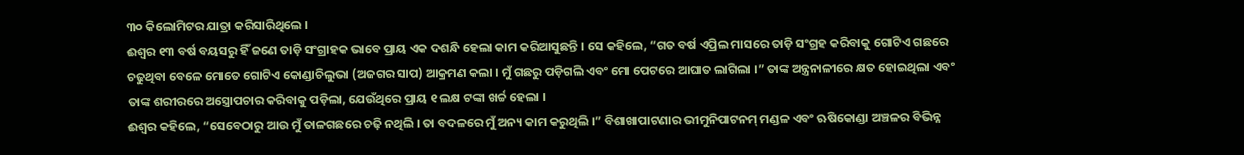୩୦ କିଲୋମିଟର ଯାତ୍ରା କରିସାରିଥିଲେ ।
ଈଶ୍ଵର ୧୩ ବର୍ଷ ବୟସରୁ ହିଁ ଜଣେ ତାଡ଼ି ସଂଗ୍ରାହକ ଭାବେ ପ୍ରାୟ ଏକ ଦଶନ୍ଧି ହେଲା କାମ କରିଆସୁଛନ୍ତି । ସେ କହିଲେ, “ଗତ ବର୍ଷ ଏପ୍ରିଲ ମାସରେ ତାଡ଼ି ସଂଗ୍ରହ କରିବାକୁ ଗୋଟିଏ ଗଛରେ ଚଢୁଥିବା ବେଳେ ମୋତେ ଗୋଟିଏ କୋଣ୍ଡାଚିଲୁଭା (ଅଜଗର ସାପ) ଆକ୍ରମଣ କଲା । ମୁଁ ଗଛରୁ ପଡ଼ିଗଲି ଏବଂ ମୋ ପେଟରେ ଆଘାତ ଲାଗିଲା ।” ତାଙ୍କ ଅନ୍ତ୍ରନାଳୀରେ କ୍ଷତ ହୋଇଥିଲା ଏବଂ ତାଙ୍କ ଶରୀରରେ ଅସ୍ତ୍ରୋପଚାର କରିବାକୁ ପଡ଼ିଲା, ଯେଉଁଥିରେ ପ୍ରାୟ ୧ ଲକ୍ଷ ଟଙ୍କା ଖର୍ଚ୍ଚ ହେଲା ।
ଈଶ୍ଵର କହିଲେ, “ସେବେଠାରୁ ଆଉ ମୁଁ ତାଳଗଛରେ ଚଢ଼ି ନଥିଲି । ତା ବଦଳରେ ମୁଁ ଅନ୍ୟ କାମ କରୁଥିଲି ।” ବିଶାଖାପାଟଣାର ଭୀମୁନିପାଟନମ୍ ମଣ୍ଡଳ ଏବଂ ଋଷିକୋଣ୍ଡା ଅଞ୍ଚଳର ବିଭିନ୍ନ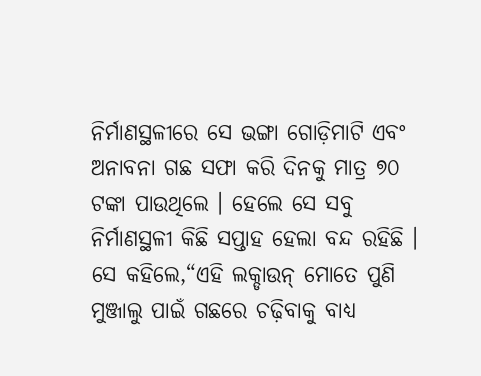ନିର୍ମାଣସ୍ଥଳୀରେ ସେ ଭଙ୍ଗା ଗୋଡ଼ିମାଟି ଏବଂ ଅନାବନା ଗଛ ସଫା କରି ଦିନକୁ ମାତ୍ର ୭୦ ଟଙ୍କା ପାଉଥିଲେ । ହେଲେ ସେ ସବୁ ନିର୍ମାଣସ୍ଥଳୀ କିଛି ସପ୍ତାହ ହେଲା ବନ୍ଦ ରହିଛି । ସେ କହିଲେ,“ଏହି ଲକ୍ଡାଉନ୍ ମୋତେ ପୁଣି ମୁଞ୍ଜାଲୁ ପାଇଁ ଗଛରେ ଚଢ଼ିବାକୁ ବାଧ୍ୟ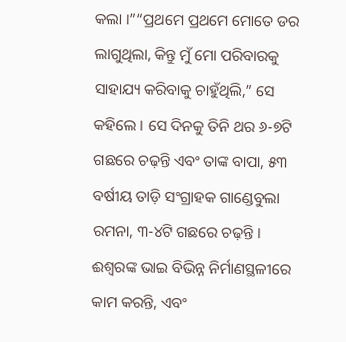କଲା ।”“ପ୍ରଥମେ ପ୍ରଥମେ ମୋତେ ଡର ଲାଗୁଥିଲା, କିନ୍ତୁ ମୁଁ ମୋ ପରିବାରକୁ ସାହାଯ୍ୟ କରିବାକୁ ଚାହୁଁଥିଲି,” ସେ କହିଲେ । ସେ ଦିନକୁ ତିନି ଥର ୬-୭ଟି ଗଛରେ ଚଢ଼ନ୍ତି ଏବଂ ତାଙ୍କ ବାପା, ୫୩ ବର୍ଷୀୟ ତାଡ଼ି ସଂଗ୍ରାହକ ଗାଣ୍ଡେବୁଲା ରମନା, ୩-୪ଟି ଗଛରେ ଚଢ଼ନ୍ତି । ଈଶ୍ଵରଙ୍କ ଭାଇ ବିଭିନ୍ନ ନିର୍ମାଣସ୍ଥଳୀରେ କାମ କରନ୍ତି, ଏବଂ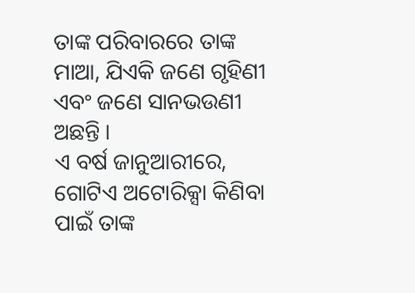ତାଙ୍କ ପରିବାରରେ ତାଙ୍କ ମାଆ, ଯିଏକି ଜଣେ ଗୃହିଣୀ ଏବଂ ଜଣେ ସାନଭଉଣୀ ଅଛନ୍ତି ।
ଏ ବର୍ଷ ଜାନୁଆରୀରେ, ଗୋଟିଏ ଅଟୋରିକ୍ସା କିଣିବା ପାଇଁ ତାଙ୍କ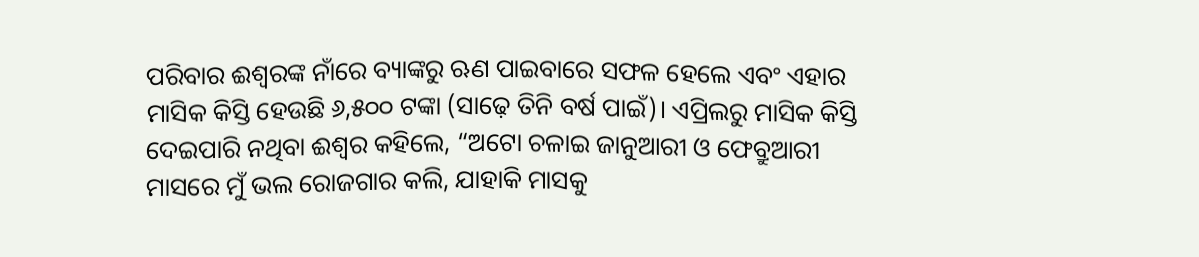ପରିବାର ଈଶ୍ଵରଙ୍କ ନାଁରେ ବ୍ୟାଙ୍କରୁ ଋଣ ପାଇବାରେ ସଫଳ ହେଲେ ଏବଂ ଏହାର ମାସିକ କିସ୍ତି ହେଉଛି ୬,୫୦୦ ଟଙ୍କା (ସାଢ଼େ ତିନି ବର୍ଷ ପାଇଁ)। ଏପ୍ରିଲରୁ ମାସିକ କିସ୍ତି ଦେଇପାରି ନଥିବା ଈଶ୍ଵର କହିଲେ, “ଅଟୋ ଚଳାଇ ଜାନୁଆରୀ ଓ ଫେବ୍ରୁଆରୀ ମାସରେ ମୁଁ ଭଲ ରୋଜଗାର କଲି, ଯାହାକି ମାସକୁ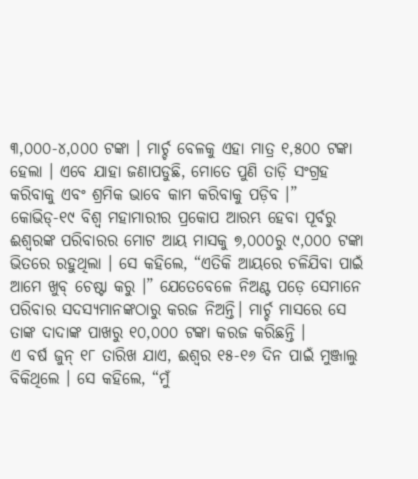୩,୦୦୦-୪,୦୦୦ ଟଙ୍କା । ମାର୍ଚ୍ଚ ବେଳକୁ ଏହା ମାତ୍ର ୧,୫୦୦ ଟଙ୍କା ହେଲା । ଏବେ ଯାହା ଜଣାପଡୁଛି, ମୋତେ ପୁଣି ତାଡ଼ି ସଂଗ୍ରହ କରିବାକୁ ଏବଂ ଶ୍ରମିକ ଭାବେ କାମ କରିବାକୁ ପଡ଼ିବ ।”
କୋଭିଡ୍-୧୯ ବିଶ୍ଵ ମହାମାରୀର ପ୍ରକୋପ ଆରମ୍ଭ ହେବା ପୂର୍ବରୁ ଈଶ୍ଵରଙ୍କ ପରିବାରର ମୋଟ ଆୟ ମାସକୁ ୭,୦୦୦ରୁ ୯,୦୦୦ ଟଙ୍କା ଭିତରେ ରହୁଥିଲା । ସେ କହିଲେ, “ଏତିକି ଆୟରେ ଚଳିଯିବା ପାଇଁ ଆମେ ଖୁବ୍ ଚେଷ୍ଟା କରୁ ।” ଯେତେବେଳେ ନିଅଣ୍ଟ ପଡ଼େ ସେମାନେ ପରିବାର ସଦସ୍ୟମାନଙ୍କଠାରୁ କରଜ ନିଅନ୍ତି। ମାର୍ଚ୍ଚ ମାସରେ ସେ ତାଙ୍କ ଦାଦାଙ୍କ ପାଖରୁ ୧୦,୦୦୦ ଟଙ୍କା କରଜ କରିଛନ୍ତି ।
ଏ ବର୍ଷ ଜୁନ୍ ୧୮ ତାରିଖ ଯାଏ, ଈଶ୍ଵର ୧୫-୧୬ ଦିନ ପାଇଁ ମୁଞ୍ଜାଲୁ ବିକିଥିଲେ । ସେ କହିଲେ, “ମୁଁ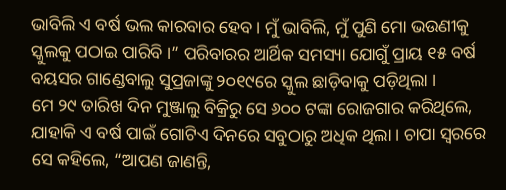ଭାବିଲି ଏ ବର୍ଷ ଭଲ କାରବାର ହେବ । ମୁଁ ଭାବିଲି, ମୁଁ ପୁଣି ମୋ ଭଉଣୀକୁ ସ୍କୁଲକୁ ପଠାଇ ପାରିବି ।” ପରିବାରର ଆର୍ଥିକ ସମସ୍ୟା ଯୋଗୁଁ ପ୍ରାୟ ୧୫ ବର୍ଷ ବୟସର ଗାଣ୍ଡେବାଲୁ ସୁପ୍ରଜାଙ୍କୁ ୨୦୧୯ରେ ସ୍କୁଲ ଛାଡ଼ିବାକୁ ପଡ଼ିଥିଲା ।
ମେ ୨୯ ତାରିଖ ଦିନ ମୁଞ୍ଜାଲୁ ବିକ୍ରିରୁ ସେ ୬୦୦ ଟଙ୍କା ରୋଜଗାର କରିଥିଲେ, ଯାହାକି ଏ ବର୍ଷ ପାଇଁ ଗୋଟିଏ ଦିନରେ ସବୁଠାରୁ ଅଧିକ ଥିଲା । ଚାପା ସ୍ଵରରେ ସେ କହିଲେ, “ଆପଣ ଜାଣନ୍ତି,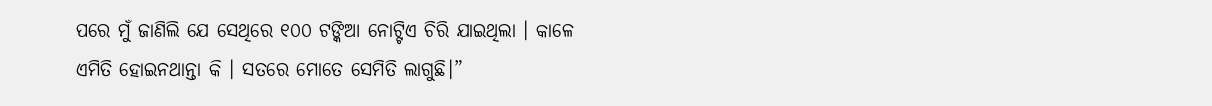ପରେ ମୁଁ ଜାଣିଲି ଯେ ସେଥିରେ ୧୦୦ ଟଙ୍କିଆ ନୋଟ୍ଟିଏ ଚିରି ଯାଇଥିଲା । କାଳେ ଏମିତି ହୋଇନଥାନ୍ତା କି । ସତରେ ମୋତେ ସେମିତି ଲାଗୁଛି।”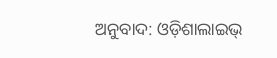ଅନୁବାଦ: ଓଡ଼ିଶାଲାଇଭ୍